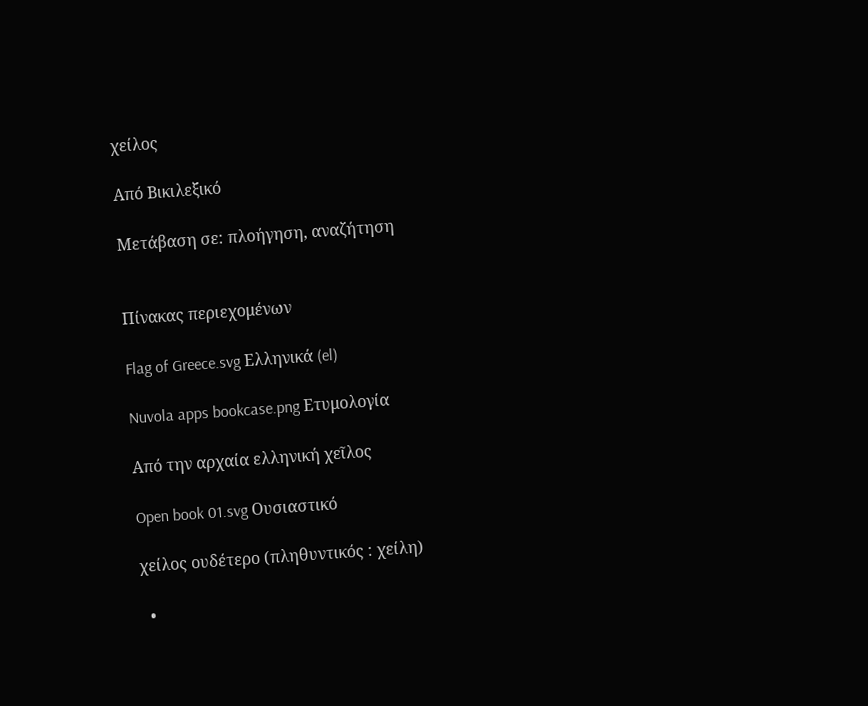χείλος

Από Βικιλεξικό

Μετάβαση σε: πλοήγηση, αναζήτηση


Πίνακας περιεχομένων

Flag of Greece.svg Ελληνικά (el)

Nuvola apps bookcase.png Ετυμολογία

Από την αρχαία ελληνική χεῖλος

Open book 01.svg Ουσιαστικό

χείλος ουδέτερο (πληθυντικός : χείλη)

  •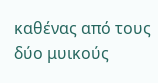καθένας από τους δύο μυικούς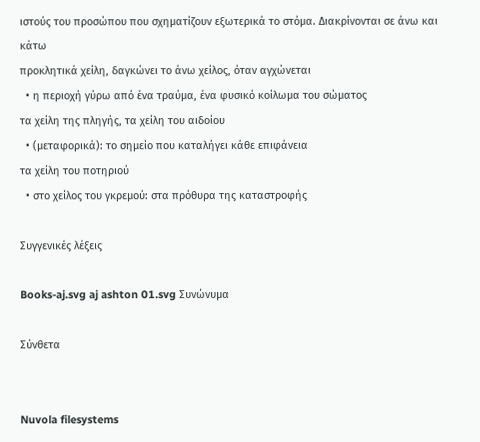ιστούς του προσώπου που σχηματίζουν εξωτερικά το στόμα. Διακρίνονται σε άνω και κάτω
προκλητικά χείλη, δαγκώνει το άνω χείλος, όταν αγχώνεται
  • η περιοχή γύρω από ένα τραύμα, ένα φυσικό κοίλωμα του σώματος
τα χείλη της πληγής, τα χείλη του αιδοίου
  • (μεταφορικά): το σημείο που καταλήγει κάθε επιφάνεια
τα χείλη του ποτηριού
  • στο χείλος του γκρεμού: στα πρόθυρα της καταστροφής

Συγγενικές λέξεις

Books-aj.svg aj ashton 01.svg Συνώνυμα

Σύνθετα


Nuvola filesystems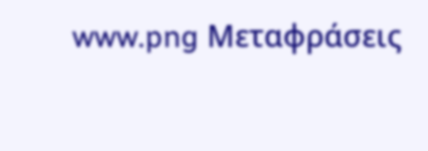www.png Μεταφράσεις